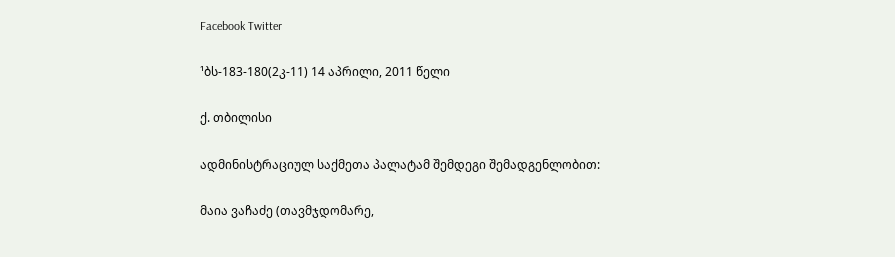Facebook Twitter

¹ბს-183-180(2კ-11) 14 აპრილი, 2011 წელი

ქ. თბილისი

ადმინისტრაციულ საქმეთა პალატამ შემდეგი შემადგენლობით:

მაია ვაჩაძე (თავმჯდომარე,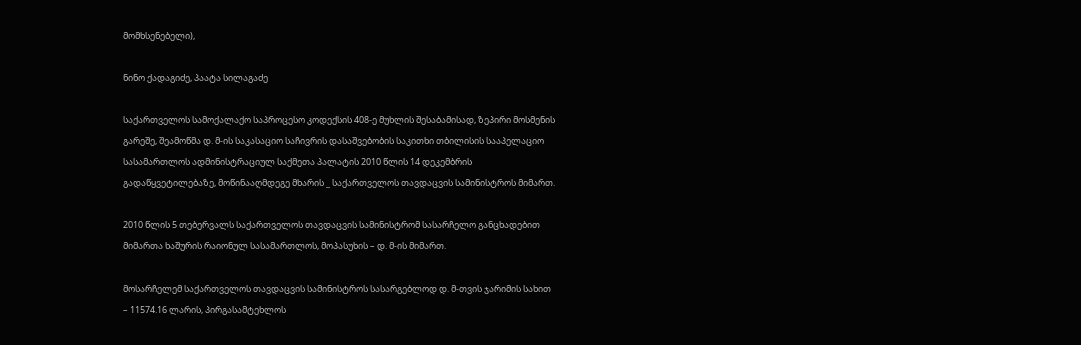მომხსენებელი),

ნინო ქადაგიძე, პაატა სილაგაძე

საქართველოს სამოქალაქო საპროცესო კოდექსის 408-ე მუხლის შესაბამისად, ზეპირი მოსმენის გარეშე, შეამოწმა დ. მ-ის საკასაციო საჩივრის დასაშვებობის საკითხი თბილისის სააპელაციო სასამართლოს ადმინისტრაციულ საქმეთა პალატის 2010 წლის 14 დეკემბრის გადაწყვეტილებაზე, მოწინააღმდეგე მხარის _ საქართველოს თავდაცვის სამინისტროს მიმართ.

2010 წლის 5 თებერვალს საქართველოს თავდაცვის სამინისტრომ სასარჩელო განცხადებით მიმართა ხაშურის რაიონულ სასამართლოს, მოპასუხის – დ. მ-ის მიმართ.

მოსარჩელემ საქართველოს თავდაცვის სამინისტროს სასარგებლოდ დ. მ-თვის ჯარიმის სახით – 11574.16 ლარის, პირგასამტეხლოს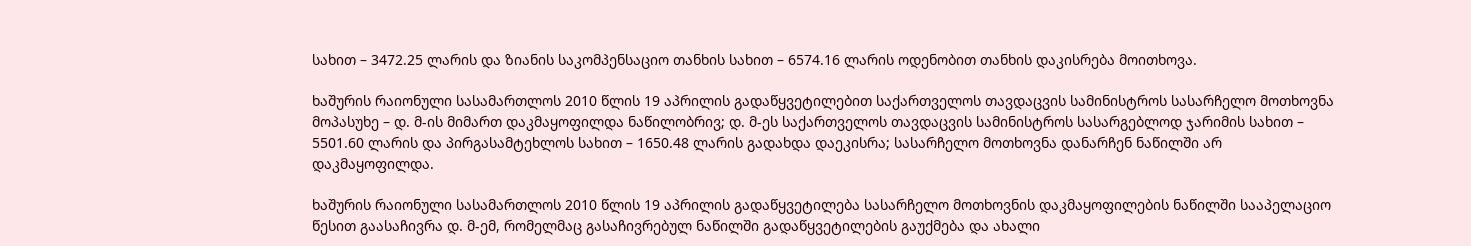სახით – 3472.25 ლარის და ზიანის საკომპენსაციო თანხის სახით – 6574.16 ლარის ოდენობით თანხის დაკისრება მოითხოვა.

ხაშურის რაიონული სასამართლოს 2010 წლის 19 აპრილის გადაწყვეტილებით საქართველოს თავდაცვის სამინისტროს სასარჩელო მოთხოვნა მოპასუხე – დ. მ-ის მიმართ დაკმაყოფილდა ნაწილობრივ; დ. მ-ეს საქართველოს თავდაცვის სამინისტროს სასარგებლოდ ჯარიმის სახით – 5501.60 ლარის და პირგასამტეხლოს სახით – 1650.48 ლარის გადახდა დაეკისრა; სასარჩელო მოთხოვნა დანარჩენ ნაწილში არ დაკმაყოფილდა.

ხაშურის რაიონული სასამართლოს 2010 წლის 19 აპრილის გადაწყვეტილება სასარჩელო მოთხოვნის დაკმაყოფილების ნაწილში სააპელაციო წესით გაასაჩივრა დ. მ-ემ, რომელმაც გასაჩივრებულ ნაწილში გადაწყვეტილების გაუქმება და ახალი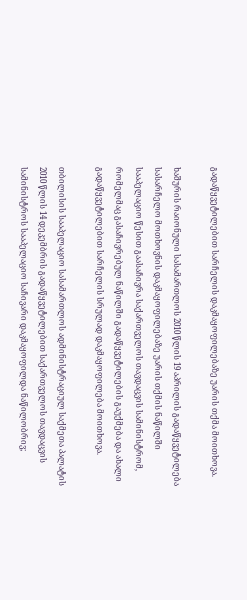გადაწყვეტილებით სარჩელის დაკმაყოფილებაზე უარის თქმა მოითხოვა.

ხაშურის რაიონული სასამართლოს 2010 წლის 19 აპრილის გადაწყვეტილება სასარჩელო მოთხოვნის დაკმაყოფილებაზე უარის თქმის ნაწილში სააპელაციო წესით გაასაჩივრა საქართველოს თავდაცვის სამინისტრომ, რომელმაც გასაჩივრებულ ნაწილში გადაწყვეტილების გაუქმება და ახალი გადაწყვეტილებით სარჩელის სრულად დაკმაყოფილება მოითხოვა.

თბილისის სააპელაციო სასამართლოს ადმინისტრაციულ საქმეთა პალატის 2010 წლის 14 დეკემბრის გადაწყვეტილებით საქართველოს თავდაცვის სამინისტროს სააპელაციო საჩივარი დაკმაყოფილდა ნაწილობრივ;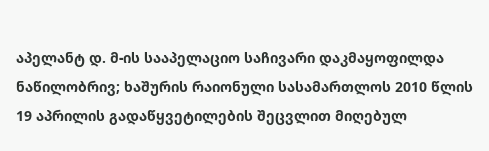აპელანტ დ. მ-ის სააპელაციო საჩივარი დაკმაყოფილდა ნაწილობრივ; ხაშურის რაიონული სასამართლოს 2010 წლის 19 აპრილის გადაწყვეტილების შეცვლით მიღებულ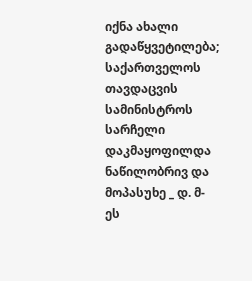იქნა ახალი გადაწყვეტილება; საქართველოს თავდაცვის სამინისტროს სარჩელი დაკმაყოფილდა ნაწილობრივ და მოპასუხე _ დ. მ-ეს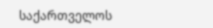საქართველოს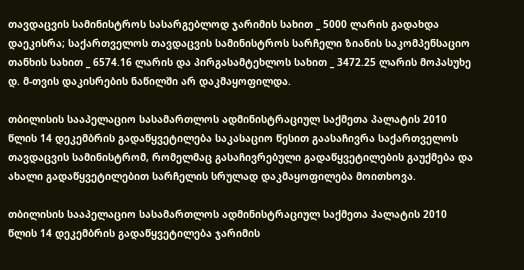თავდაცვის სამინისტროს სასარგებლოდ ჯარიმის სახით _ 5000 ლარის გადახდა დაეკისრა; საქართველოს თავდაცვის სამინისტროს სარჩელი ზიანის საკომპენსაციო თანხის სახით _ 6574.16 ლარის და პირგასამტეხლოს სახით _ 3472.25 ლარის მოპასუხე დ. მ-თვის დაკისრების ნაწილში არ დაკმაყოფილდა.

თბილისის სააპელაციო სასამართლოს ადმინისტრაციულ საქმეთა პალატის 2010 წლის 14 დეკემბრის გადაწყვეტილება საკასაციო წესით გაასაჩივრა საქართველოს თავდაცვის სამინისტრომ, რომელმაც გასაჩივრებული გადაწყვეტილების გაუქმება და ახალი გადაწყვეტილებით სარჩელის სრულად დაკმაყოფილება მოითხოვა.

თბილისის სააპელაციო სასამართლოს ადმინისტრაციულ საქმეთა პალატის 2010 წლის 14 დეკემბრის გადაწყვეტილება ჯარიმის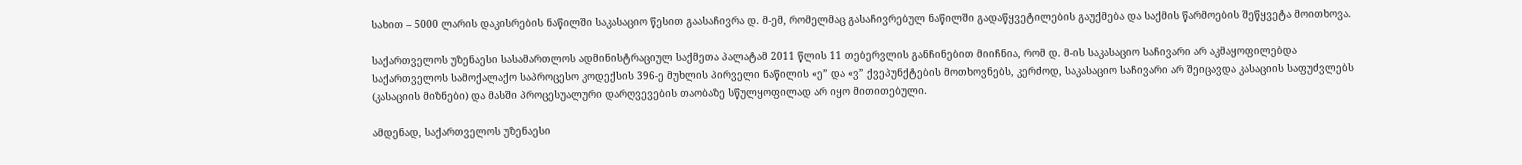სახით – 5000 ლარის დაკისრების ნაწილში საკასაციო წესით გაასაჩივრა დ. მ-ემ, რომელმაც გასაჩივრებულ ნაწილში გადაწყვეტილების გაუქმება და საქმის წარმოების შეწყვეტა მოითხოვა.

საქართველოს უზენაესი სასამართლოს ადმინისტრაციულ საქმეთა პალატამ 2011 წლის 11 თებერვლის განჩინებით მიიჩნია, რომ დ. მ-ის საკასაციო საჩივარი არ აკმაყოფილებდა საქართველოს სამოქალაქო საპროცესო კოდექსის 396-ე მუხლის პირველი ნაწილის «ე” და «ვ” ქვეპუნქტების მოთხოვნებს, კერძოდ, საკასაციო საჩივარი არ შეიცავდა კასაციის საფუძვლებს (კასაციის მიზნები) და მასში პროცესუალური დარღვევების თაობაზე სწულყოფილად არ იყო მითითებული.

ამდენად, საქართველოს უზენაესი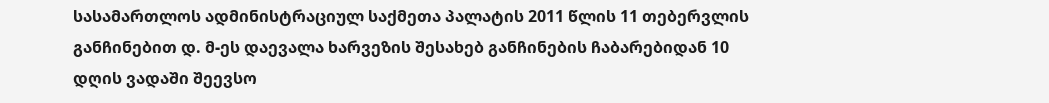სასამართლოს ადმინისტრაციულ საქმეთა პალატის 2011 წლის 11 თებერვლის განჩინებით დ. მ-ეს დაევალა ხარვეზის შესახებ განჩინების ჩაბარებიდან 10 დღის ვადაში შეევსო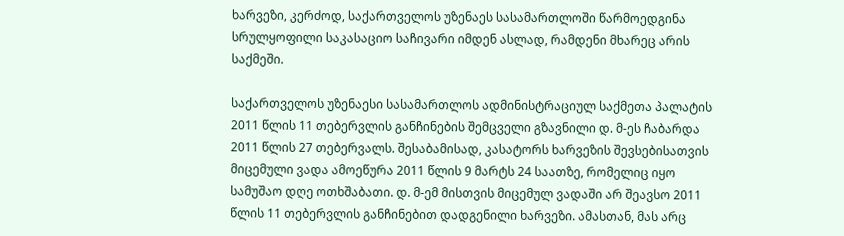ხარვეზი, კერძოდ, საქართველოს უზენაეს სასამართლოში წარმოედგინა სრულყოფილი საკასაციო საჩივარი იმდენ ასლად, რამდენი მხარეც არის საქმეში.

საქართველოს უზენაესი სასამართლოს ადმინისტრაციულ საქმეთა პალატის 2011 წლის 11 თებერვლის განჩინების შემცველი გზავნილი დ. მ-ეს ჩაბარდა 2011 წლის 27 თებერვალს. შესაბამისად, კასატორს ხარვეზის შევსებისათვის მიცემული ვადა ამოეწურა 2011 წლის 9 მარტს 24 საათზე, რომელიც იყო სამუშაო დღე ოთხშაბათი. დ. მ-ემ მისთვის მიცემულ ვადაში არ შეავსო 2011 წლის 11 თებერვლის განჩინებით დადგენილი ხარვეზი. ამასთან, მას არც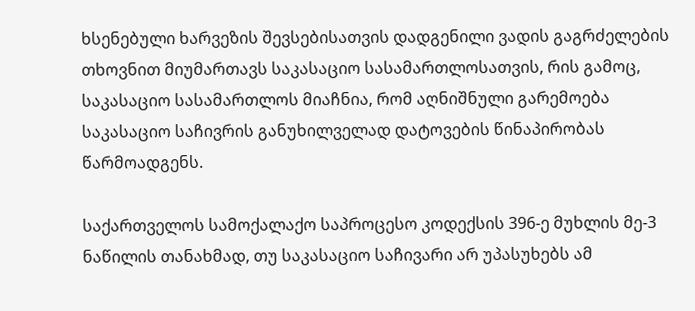ხსენებული ხარვეზის შევსებისათვის დადგენილი ვადის გაგრძელების თხოვნით მიუმართავს საკასაციო სასამართლოსათვის, რის გამოც, საკასაციო სასამართლოს მიაჩნია, რომ აღნიშნული გარემოება საკასაციო საჩივრის განუხილველად დატოვების წინაპირობას წარმოადგენს.

საქართველოს სამოქალაქო საპროცესო კოდექსის 396-ე მუხლის მე-3 ნაწილის თანახმად, თუ საკასაციო საჩივარი არ უპასუხებს ამ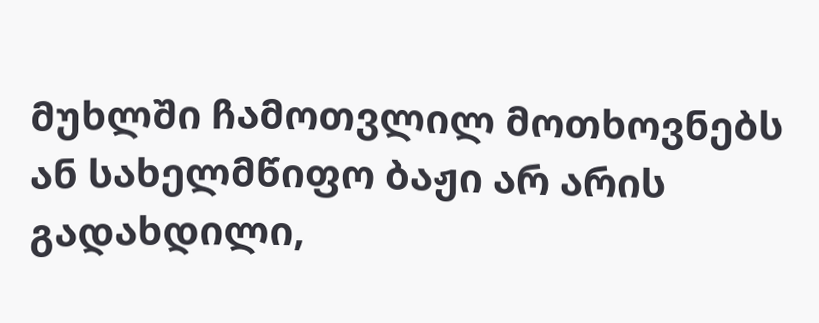მუხლში ჩამოთვლილ მოთხოვნებს ან სახელმწიფო ბაჟი არ არის გადახდილი,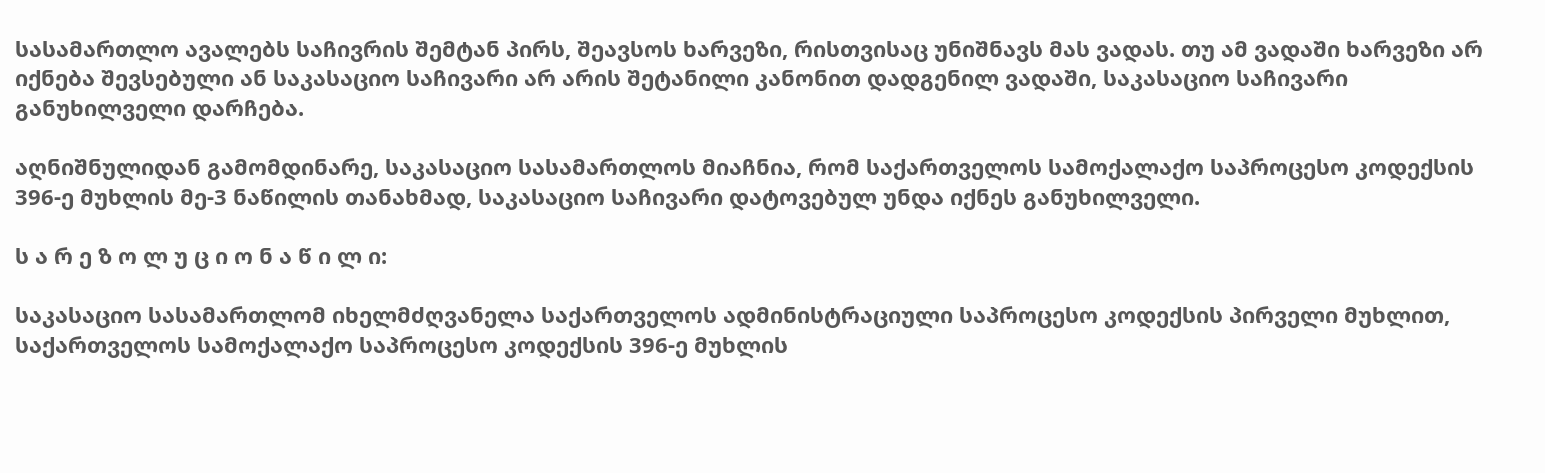სასამართლო ავალებს საჩივრის შემტან პირს, შეავსოს ხარვეზი, რისთვისაც უნიშნავს მას ვადას. თუ ამ ვადაში ხარვეზი არ იქნება შევსებული ან საკასაციო საჩივარი არ არის შეტანილი კანონით დადგენილ ვადაში, საკასაციო საჩივარი განუხილველი დარჩება.

აღნიშნულიდან გამომდინარე, საკასაციო სასამართლოს მიაჩნია, რომ საქართველოს სამოქალაქო საპროცესო კოდექსის 396-ე მუხლის მე-3 ნაწილის თანახმად, საკასაციო საჩივარი დატოვებულ უნდა იქნეს განუხილველი.

ს ა რ ე ზ ო ლ უ ც ი ო ნ ა წ ი ლ ი:

საკასაციო სასამართლომ იხელმძღვანელა საქართველოს ადმინისტრაციული საპროცესო კოდექსის პირველი მუხლით, საქართველოს სამოქალაქო საპროცესო კოდექსის 396-ე მუხლის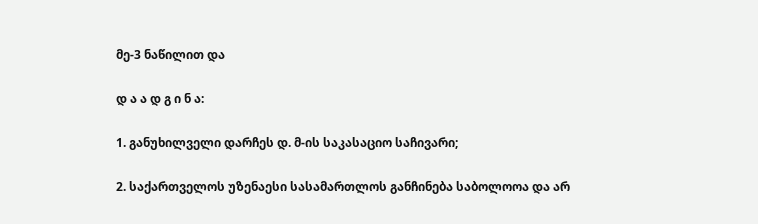მე-3 ნაწილით და

დ ა ა დ გ ი ნ ა:

1. განუხილველი დარჩეს დ. მ-ის საკასაციო საჩივარი;

2. საქართველოს უზენაესი სასამართლოს განჩინება საბოლოოა და არ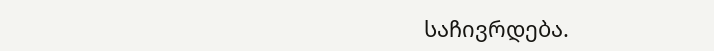საჩივრდება.